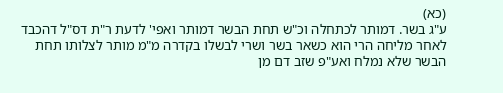(כא)
ע"ג בשר. דמותר לכתחלה וכ"ש תחת הבשר דמותר ואפי' לדעת ר"ת דס"ל דהכבד לאחר מליחה הרי הוא כשאר בשר ושרי לבשלו בקדרה מ"מ מותר לצלותו תחת הבשר שלא נמלח ואע"פ שזב דם מן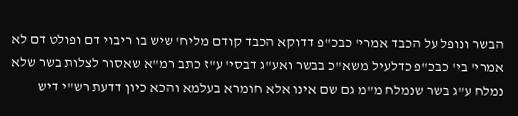הבשר ונופל על הכבד אמרי' כבכ"פ דדוקא הכבד קודם מליח' שיש בו ריבוי דם ופולט דם לא אמרי' בי' כבכ"פ כדלעיל משא"כ בבשר ואע"ג דבסי' ע"ז כתב רמ"א שאסור לצלות בשר שלא נמלח ע"ג בשר שנמלח מ"מ גם שם אינו אלא חומרא בעלמא והכא כיון דדעת רש"י דיש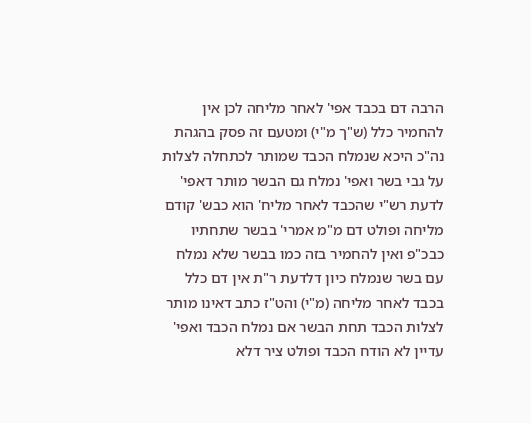הרבה דם בכבד אפי' לאחר מליחה לכן אין להחמיר כלל (ש"ך מ"י) ומטעם זה פסק בהגהת נה"כ היכא שנמלח הכבד שמותר לכתחלה לצלות על גבי בשר ואפי' נמלח גם הבשר מותר דאפי' לדעת רש"י שהכבד לאחר מליח' הוא כבש' קודם מליחה ופולט דם מ"מ אמרי' בבשר שתחתיו כבכ"פ ואין להחמיר בזה כמו בבשר שלא נמלח עם בשר שנמלח כיון דלדעת ר"ת אין דם כלל בכבד לאחר מליחה (מ"י) והט"ז כתב דאינו מותר לצלות הכבד תחת הבשר אם נמלח הכבד ואפי' עדיין לא הודח הכבד ופולט ציר דלא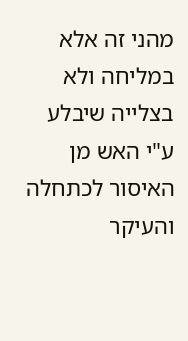מהני זה אלא במליחה ולא בצלייה שיבלע ע"י האש מן האיסור לכתחלה והעיקר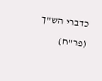כדברי הש"ך (פר"ח)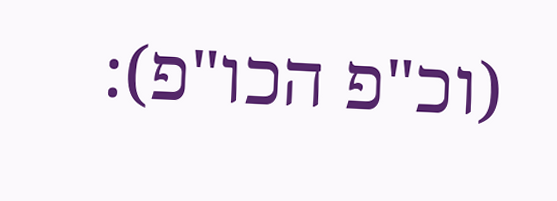(וכ"פ הכו"פ):